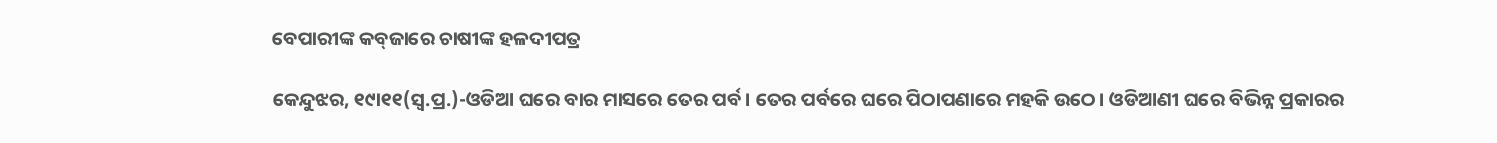ବେପାରୀଙ୍କ କବ୍‌ଜାରେ ଚାଷୀଙ୍କ ହଳଦୀପତ୍ର

କେନ୍ଦୁଝର, ୧୯ା୧୧(ସ୍ବ.ପ୍ର.)-ଓଡିଆ ଘରେ ବାର ମାସରେ ତେର ପର୍ବ। ତେର ପର୍ବରେ ଘରେ ପିଠାପଣାରେ ମହକି ଉଠେ। ଓଡିଆଣୀ ଘରେ ବିଭିନ୍ନ ପ୍ରକାରର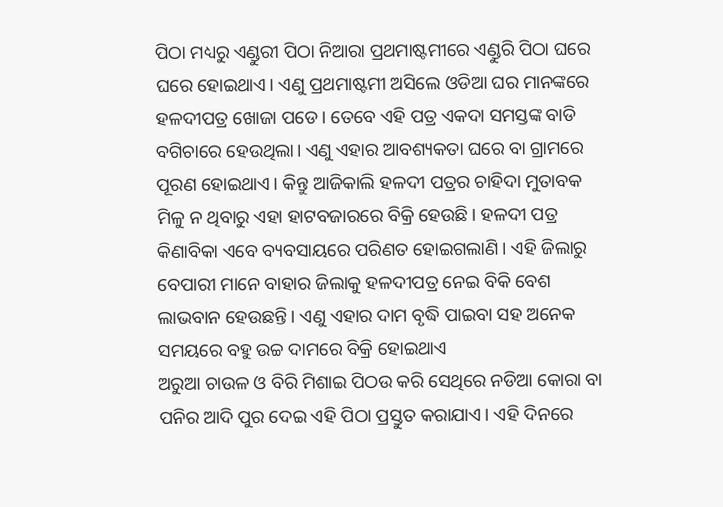ପିଠା ମଧ୍ୟରୁ ଏଣ୍ଡୁରୀ ପିଠା ନିଆରା ପ୍ରଥମାଷ୍ଟମୀରେ ଏଣ୍ଡୁରି ପିଠା ଘରେ ଘରେ ହୋଇଥାଏ। ଏଣୁ ପ୍ରଥମାଷ୍ଟମୀ ଅସିଲେ ଓଡିଆ ଘର ମାନଙ୍କରେ ହଳଦୀପତ୍ର ଖୋଜା ପଡେ। ତେବେ ଏହି ପତ୍ର ଏକଦା ସମସ୍ତଙ୍କ ବାଡି ବଗିଚାରେ ହେଉଥିଲା। ଏଣୁ ଏହାର ଆବଶ୍ୟକତା ଘରେ ବା ଗ୍ରାମରେ ପୂରଣ ହୋଇଥାଏ। କିନ୍ତୁ ଆଜିକାଲି ହଳଦୀ ପତ୍ରର ଚାହିଦା ମୁତାବକ ମିଳୁ ନ ଥିବାରୁ ଏହା ହାଟବଜାରରେ ବିକ୍ରି ହେଉଛି। ହଳଦୀ ପତ୍ର କିଣାବିକା ଏବେ ବ୍ୟବସାୟରେ ପରିଣତ ହୋଇଗଲାଣି। ଏହି ଜିଲାରୁ ବେପାରୀ ମାନେ ବାହାର ଜିଲାକୁ ହଳଦୀପତ୍ର ନେଇ ବିକି ବେଶ ଲାଭବାନ ହେଉଛନ୍ତି। ଏଣୁ ଏହାର ଦାମ ବୃଦ୍ଧି ପାଇବା ସହ ଅନେକ ସମୟରେ ବହୁ ଉଚ୍ଚ ଦାମରେ ବିକ୍ରି ହୋଇଥାଏ
ଅରୁଆ ଚାଉଳ ଓ ବିରି ମିଶାଇ ପିଠଉ କରି ସେଥିରେ ନଡିଆ କୋରା ବା ପନିର ଆଦି ପୁର ଦେଇ ଏହି ପିଠା ପ୍ରସ୍ତୁତ କରାଯାଏ। ଏହି ଦିନରେ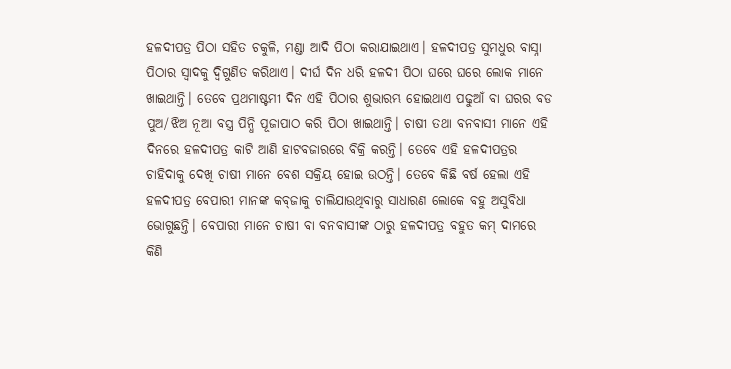ହଳଦୀପତ୍ର ପିଠା ସହିତ ଚକୁଳି, ମଣ୍ଡା ଆଦି ପିଠା କରାଯାଇଥାଏ। ହଳଦୀପତ୍ର ସୁମଧୁର ବାସ୍ନା ପିଠାର ସ୍ବାଦକୁ ଦ୍ୱିଗୁଣିତ କରିଥାଏ। ଦୀର୍ଘ ଦିନ ଧରି ହଳଦୀ ପିଠା ଘରେ ଘରେ ଲୋକ ମାନେ ଖାଇଥାନ୍ତି। ତେବେ ପ୍ରଥମାଷ୍ଟମୀ ଦିନ ଏହି ପିଠାର ଶୁଭାରମ୍ଭ ହୋଇଥାଏ ପଢୁଆଁ ବା ଘରର ବଡ ପୁଅ/ଝିଅ ନୂଆ ବସ୍ତ୍ର ପିନ୍ଧି ପୂଜାପାଠ କରି ପିଠା ଖାଇଥାନ୍ତି। ଚାଷୀ ତଥା ବନବାସୀ ମାନେ ଏହି ଦିନରେ ହଳଦୀପତ୍ର କାଟି ଆଣି ହାଟବଜାରରେ ବିକ୍ରି କରନ୍ତି। ତେବେ ଏହି ହଳଦୀପତ୍ରର ଚାହିଦାକୁ ଦେଖି ଚାଷୀ ମାନେ ବେଶ ସକ୍ରିୟ ହୋଇ ଉଠନ୍ତି। ତେବେ କିଛି ବର୍ଷ ହେଲା ଏହି ହଳଦୀପତ୍ର ବେପାରୀ ମାନଙ୍କ କବ୍‌ଜାକୁ ଚାଲିଯାଉଥିବାରୁ ସାଧାରଣ ଲୋକେ ବହୁ ଅସୁବିଧା ଭୋଗୁଛନ୍ତି। ବେପାରୀ ମାନେ ଚାଷୀ ବା ବନବାସୀଙ୍କ ଠାରୁ ହଳଦୀପତ୍ର ବହୁତ କମ୍‌ ଦାମରେ କିଣି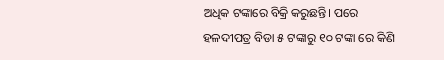ଅଧିକ ଟଙ୍କାରେ ବିକ୍ରି କରୁଛନ୍ତି। ପରେ ହଳଦୀପତ୍ର ବିଡା ୫ ଟଙ୍କାରୁ ୧୦ ଟଙ୍କା ରେ କିଣି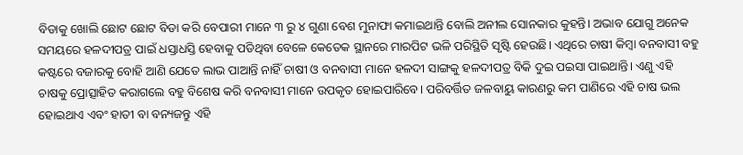ବିଡାକୁ ଖୋଲି ଛୋଟ ଛୋଟ ବିଡା କରି ବେପାରୀ ମାନେ ୩ ରୁ ୪ ଗୁଣା ବେଶ ମୁନାଫା କମାଇଥାନ୍ତି ବୋଲି ଅନୀଲ ସୋନକାର କୁହନ୍ତି। ଅଭାବ ଯୋଗୁ ଅନେକ ସମୟରେ ହଳଦୀପତ୍ର ପାଇଁ ଧସ୍ତାଧସ୍ତି ହେବାକୁ ପଡିଥିବା ବେଳେ କେତେକ ସ୍ଥାନରେ ମାରପିଟ ଭଳି ପରିସ୍ଥିତି ସୃଷ୍ଟି ହେଉଛି। ଏଥିରେ ଚାଷୀ କିମ୍ବା ବନବାସୀ ବହୁ କଷ୍ଟରେ ବଜାରକୁ ବୋହି ଆଣି ଯେତେ ଲାଭ ପାଆନ୍ତି ନାହିଁ ଚାଷୀ ଓ ବନବାସୀ ମାନେ ହଳଦୀ ସାଙ୍ଗକୁ ହଳଦୀପତ୍ର ବିକି ଦୁଇ ପଇସା ପାଇଥାନ୍ତି। ଏଣୁ ଏହି ଚାଷକୁ ପ୍ରୋତ୍ସାହିତ କରାଗଲେ ବହୁ ବିଶେଷ କରି ବନବାସୀ ମାନେ ଉପକୃତ ହୋଇପାରିବେ। ପରିବର୍ତ୍ତିତ ଜଳବାୟୁ କାରଣରୁ କମ ପାଣିରେ ଏହି ଚାଷ ଭଲ ହୋଇଥାଏ ଏବଂ ହାତୀ ବା ବନ୍ୟଜନ୍ତୁ ଏହି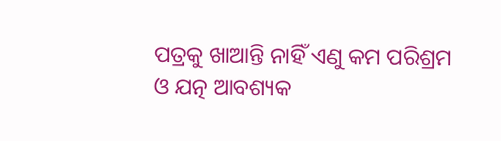ପତ୍ରକୁ ଖାଆନ୍ତି ନାହିଁ ଏଣୁ କମ ପରିଶ୍ରମ ଓ ଯତ୍ନ ଆବଶ୍ୟକ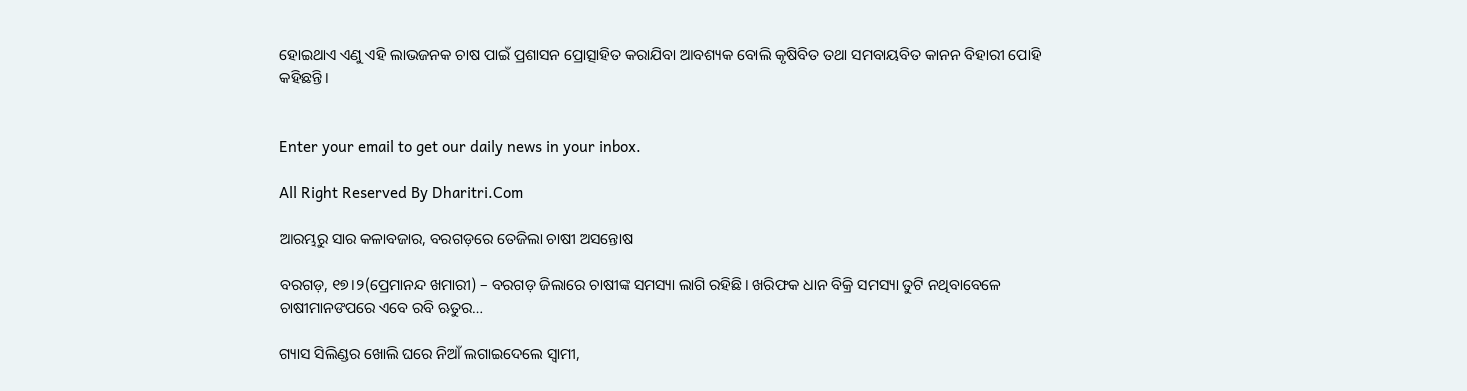ହୋଇଥାଏ ଏଣୁ ଏହି ଲାଭଜନକ ଚାଷ ପାଇଁ ପ୍ରଶାସନ ପ୍ରୋତ୍ସାହିତ କରାଯିବା ଆବଶ୍ୟକ ବୋଲି କୃଷିବିତ ତଥା ସମବାୟବିତ କାନନ ବିହାରୀ ପୋହି କହିଛନ୍ତି।


Enter your email to get our daily news in your inbox.

All Right Reserved By Dharitri.Com

ଆରମ୍ଭରୁ ସାର କଳାବଜାର, ବରଗଡ଼ରେ ତେଜିଲା ଚାଷୀ ଅସନ୍ତୋଷ

ବରଗଡ଼, ୧୭।୨(ପ୍ରେମାନନ୍ଦ ଖମାରୀ) – ବରଗଡ଼ ଜିଲାରେ ଚାଷୀଙ୍କ ସମସ୍ୟା ଲାଗି ରହିଛି। ଖରିଫକ ଧାନ ବିକ୍ରି ସମସ୍ୟା ତୁଟି ନଥିବାବେଳେ ଚାଷୀମାନଙପରେ ଏବେ ରବି ଋତୁର…

ଗ୍ୟାସ ସିଲିଣ୍ଡର ଖୋଲି ଘରେ ନିଆଁ ଲଗାଇଦେଲେ ସ୍ବାମୀ,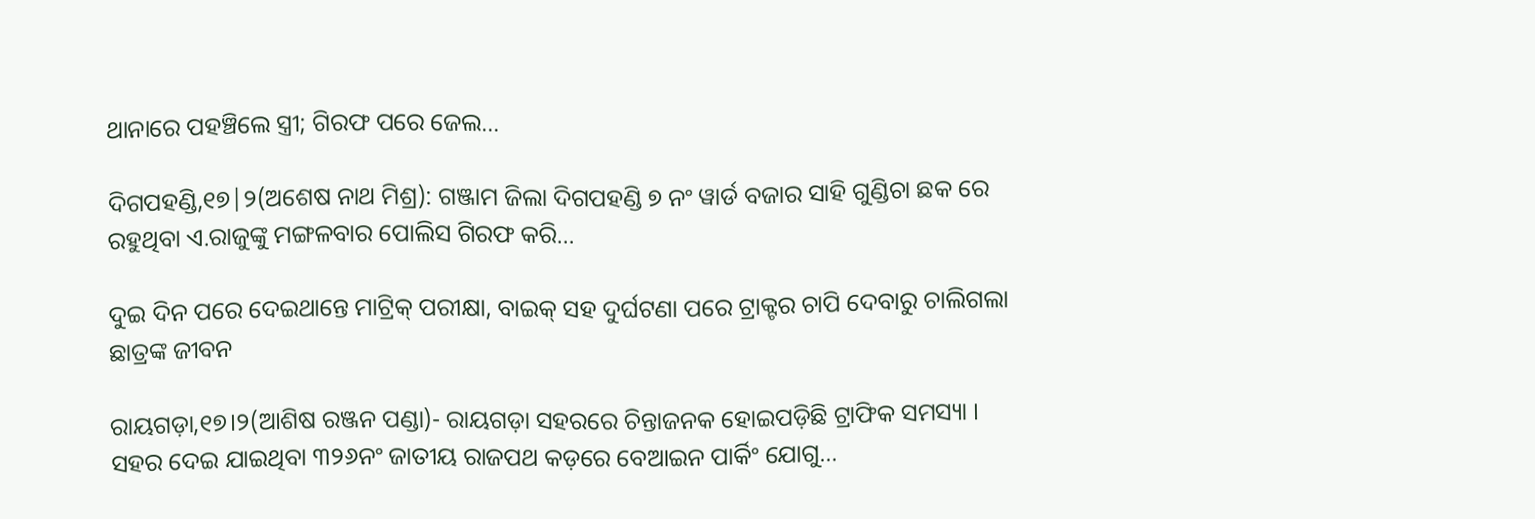ଥାନାରେ ପହଞ୍ଚିଲେ ସ୍ତ୍ରୀ; ଗିରଫ ପରେ ଜେଲ…

ଦିଗପହଣ୍ଡି,୧୭|୨(ଅଶେଷ ନାଥ ମିଶ୍ର): ଗଞ୍ଜାମ ଜିଲା ଦିଗପହଣ୍ଡି ୭ ନଂ ୱାର୍ଡ ବଜାର ସାହି ଗୁଣ୍ଡିଚା ଛକ ରେ ରହୁଥିବା ଏ.ରାଜୁଙ୍କୁ ମଙ୍ଗଳବାର ପୋଲିସ ଗିରଫ କରି…

ଦୁଇ ଦିନ ପରେ ଦେଇଥାନ୍ତେ ମାଟ୍ରିକ୍‌ ପରୀକ୍ଷା, ବାଇକ୍‌ ସହ ଦୁର୍ଘଟଣା ପରେ ଟ୍ରାକ୍ଟର ଚାପି ଦେବାରୁ ଚାଲିଗଲା ଛାତ୍ରଙ୍କ ଜୀବନ

ରାୟଗଡ଼ା,୧୭।୨(ଆଶିଷ ରଞ୍ଜନ ପଣ୍ଡା)- ରାୟଗଡ଼ା ସହରରେ ଚିନ୍ତାଜନକ ହୋଇପଡ଼ିଛି ଟ୍ରାଫିକ ସମସ୍ୟା । ସହର ଦେଇ ଯାଇଥିବା ୩୨୬ନଂ ଜାତୀୟ ରାଜପଥ କଡ଼ରେ ବେଆଇନ ପାର୍କିଂ ଯୋଗୁ…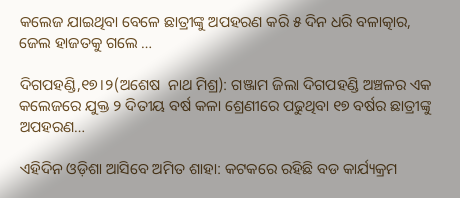କଲେଜ ଯାଇଥିବା ବେଳେ ଛାତ୍ରୀଙ୍କୁ ଅପହରଣ କରି ୫ ଦିନ ଧରି ବଳାତ୍କାର, ଜେଲ ହାଜତକୁ ଗଲେ …

ଦିଗପହଣ୍ଡି,୧୭।୨(ଅଶେଷ  ନାଥ ମିଶ୍ର): ଗଞ୍ଜାମ ଜିଲା ଦିଗପହଣ୍ଡି ଅଞ୍ଚଳର ଏକ କଲେଜରେ ଯୁକ୍ତ ୨ ଦିତୀୟ ବର୍ଷ କଳା ଶ୍ରେଣୀରେ ପଢୁଥିବା ୧୭ ବର୍ଷର ଛାତ୍ରୀଙ୍କୁ ଅପହରଣ…

ଏହିଦିନ ଓଡ଼ିଶା ଆସିବେ ଅମିତ ଶାହା: କଟକରେ ରହିଛି ବଡ କାର୍ଯ୍ୟକ୍ରମ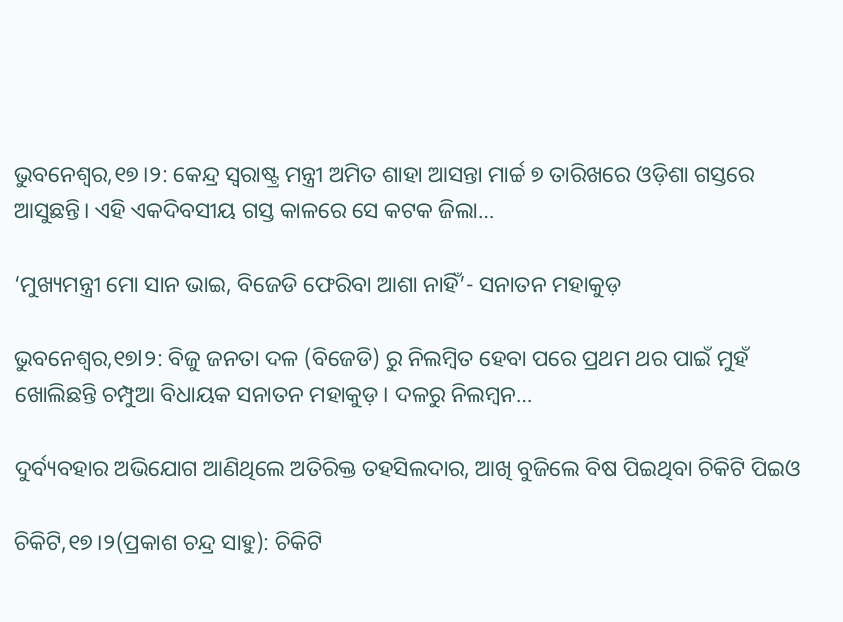ଭୁବନେଶ୍ୱର,୧୭।୨: କେନ୍ଦ୍ର ସ୍ୱରାଷ୍ଟ୍ର ମନ୍ତ୍ରୀ ଅମିତ ଶାହା ଆସନ୍ତା ମାର୍ଚ୍ଚ ୭ ତାରିଖରେ ଓଡ଼ିଶା ଗସ୍ତରେ ଆସୁଛନ୍ତି। ଏହି ଏକଦିବସୀୟ ଗସ୍ତ କାଳରେ ସେ କଟକ ଜିଲା…

‘ମୁଖ୍ୟମନ୍ତ୍ରୀ ମୋ ସାନ ଭାଇ, ବିଜେଡି ଫେରିବା ଆଶା ନାହିଁ’- ସନାତନ ମହାକୁଡ଼

ଭୁବନେଶ୍ୱର,୧୭l୨: ବିଜୁ ଜନତା ଦଳ (ବିଜେଡି) ରୁ ନିଲମ୍ବିତ ହେବା ପରେ ପ୍ରଥମ ଥର ପାଇଁ ମୁହଁ ଖୋଲିଛନ୍ତି ଚମ୍ପୁଆ ବିଧାୟକ ସନାତନ ମହାକୁଡ଼। ଦଳରୁ ନିଲମ୍ବନ…

ଦୁର୍ବ୍ୟବହାର ଅଭିଯୋଗ ଆଣିଥିଲେ ଅତିରିକ୍ତ ତହସିଲଦାର, ଆଖି ବୁଜିଲେ ବିଷ ପିଇଥିବା ଚିକିଟି ପିଇଓ

ଚିକିଟି,୧୭।୨(ପ୍ରକାଶ ଚନ୍ଦ୍ର ସାହୁ): ଚିକିଟି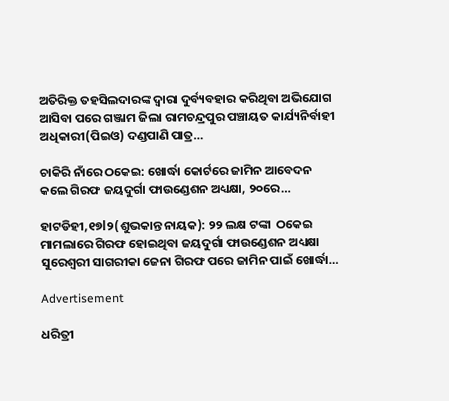ଅତିରିକ୍ତ ତହସିଲଦାରଙ୍କ ଦ୍ୱାରା ଦୁର୍ବ୍ୟବହାର କରିଥିବା ଅଭିଯୋଗ ଆସିବା ପରେ ଗଞ୍ଜାମ ଜିଲା ରାମଚନ୍ଦ୍ରପୁର ପଞ୍ଚାୟତ କାର୍ଯ୍ୟନିର୍ବାହୀ ଅଧିକାରୀ(ପିଇଓ) ଦଣ୍ଡପାଣି ପାତ୍ର…

ଚାକିରି ନାଁରେ ଠକେଇ: ଖୋର୍ଦ୍ଧା କୋର୍ଟରେ ଜାମିନ ଆବେଦନ କଲେ ଗିରଫ ଜୟଦୁର୍ଗା ଫାଉଣ୍ଡେଶନ ଅଧ୍ୟକ୍ଷା, ୨୦ରେ…

ହାଟଡିହୀ,୧୭l୨(ଶୁଭକାନ୍ତ ନାୟକ): ୨୨ ଲକ୍ଷ ଟଙ୍କା  ଠକେଇ ମାମଲାରେ ଗିରଫ ହୋଇଥିବା ଜୟଦୁର୍ଗା ଫାଉଣ୍ଡେଶନ ଅଧ୍ୟକ୍ଷା ସୁରେଶ୍ୱରୀ ସାଗରୀକା ଜେନା ଗିରଫ ପରେ ଜାମିନ ପାଇଁ ଖୋର୍ଦ୍ଧା…

Advertisement

ଧରିତ୍ରୀ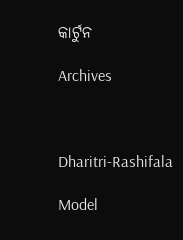କାର୍ଟୁନ

Archives



Dharitri-Rashifala

Model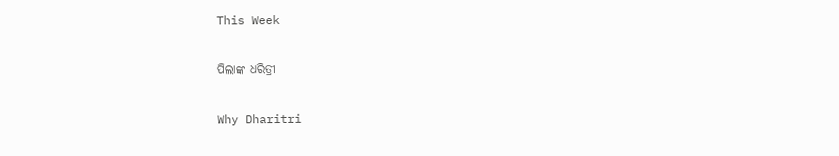This Week

ପିଲାଙ୍କ ଧରିତ୍ରୀ

Why Dharitri